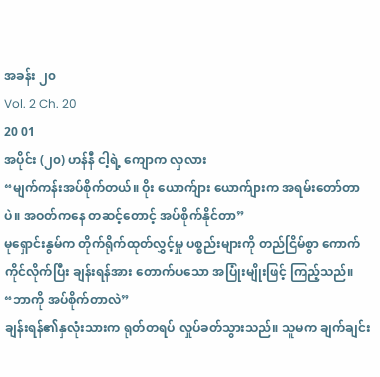အခန်း ၂၀
Vol. 2 Ch. 20
20 01
အပိုင်း (၂၀) ဟန်နီ ငါ့ရဲ့ ကျောက လှလား
“မျက်ကန်းအပ်စိုက်တယ်။ ဝိုး ယောက်ျား ယောက်ျားက အရမ်းတော်တာပဲ။ အဝတ်ကနေ တဆင့်တောင့် အပ်စိုက်နိုင်တာ”
မုရှောင်းနွမ်က တိုက်ရိုက်ထုတ်လွှင့်မှု ပစ္စည်းများကို တည်ငြိမ်စွာ ကောက်ကိုင်လိုက်ပြီး ချန်းရန်အား တောက်ပသော အပြုံးမျိုးဖြင့် ကြည့်သည်။
“ဘာကို အပ်စိုက်တာလဲ”
ချန်းရန်၏နှလုံးသားက ရုတ်တရပ် လှုပ်ခတ်သွားသည်။ သူမက ချက်ချင်း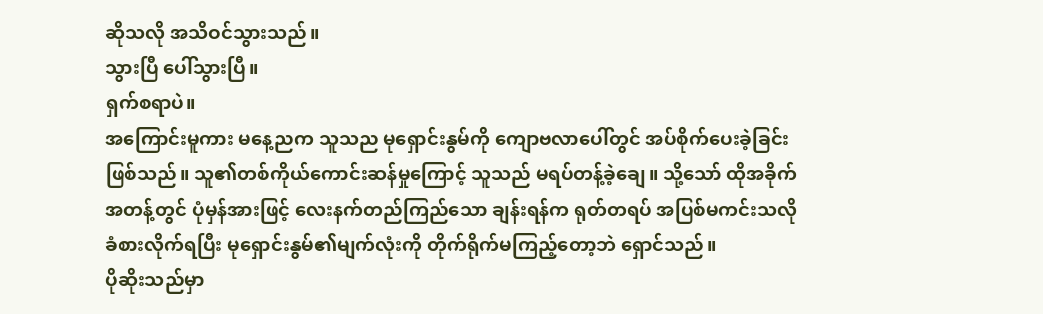ဆိုသလို အသိဝင်သွားသည်။
သွားပြီ ပေါ်သွားပြီ။
ရှက်စရာပဲ။
အကြောင်းမူကား မနေ့ညက သူသည မုရှောင်းနွမ်ကို ကျောဗလာပေါ်တွင် အပ်စိုက်ပေးခဲ့ခြင်း ဖြစ်သည်။ သူ၏တစ်ကိုယ်ကောင်းဆန်မှုကြောင့် သူသည် မရပ်တန့်ခဲ့ချေ။ သို့သော် ထိုအခိုက်အတန့်တွင် ပုံမှန်အားဖြင့် လေးနက်တည်ကြည်သော ချန်းရန်က ရုတ်တရပ် အပြစ်မကင်းသလို ခံစားလိုက်ရပြီး မုရှောင်းနွမ်၏မျက်လုံးကို တိုက်ရိုက်မကြည့်တော့ဘဲ ရှောင်သည်။
ပိုဆိုးသည်မှာ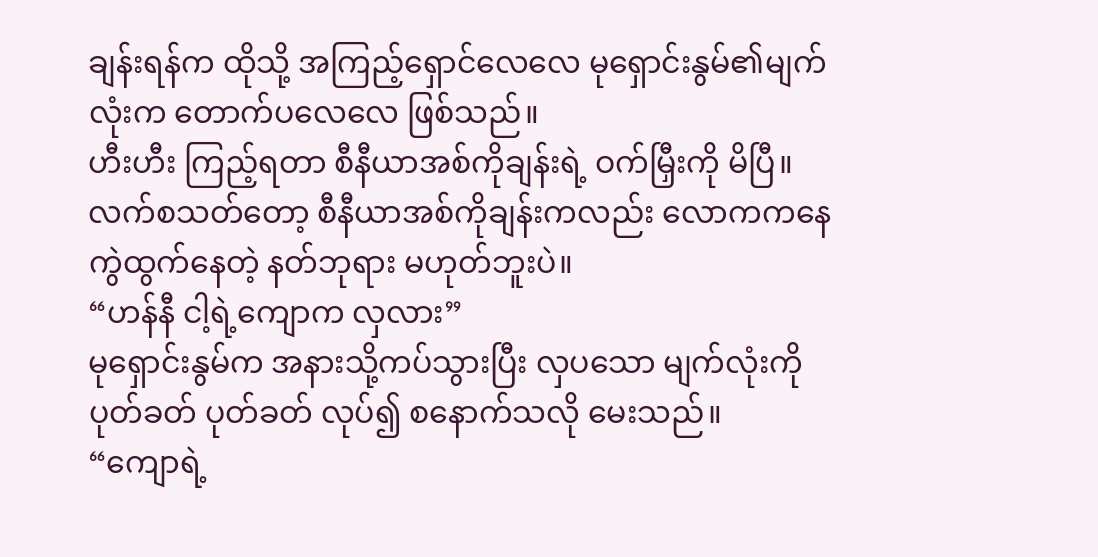ချန်းရန်က ထိုသို့ အကြည့်ရှောင်လေလေ မုရှောင်းနွမ်၏မျက်လုံးက တောက်ပလေလေ ဖြစ်သည်။
ဟီးဟီး ကြည့်ရတာ စီနီယာအစ်ကိုချန်းရဲ့ ဝက်မြှီးကို မိပြီ။
လက်စသတ်တော့ စီနီယာအစ်ကိုချန်းကလည်း လောကကနေ ကွဲထွက်နေတဲ့ နတ်ဘုရား မဟုတ်ဘူးပဲ။
“ဟန်နီ ငါ့ရဲ့ကျောက လှလား”
မုရှောင်းနွမ်က အနားသို့ကပ်သွားပြီး လှပသော မျက်လုံးကို ပုတ်ခတ် ပုတ်ခတ် လုပ်၍ စနောက်သလို မေးသည်။
“ကျောရဲ့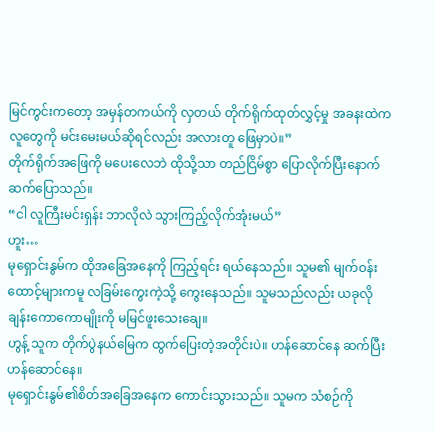မြင်ကွင်းကတော့ အမှန်တကယ်ကို လှတယ် တိုက်ရိုက်ထုတ်လွှင့်မှု အခနးထဲက လူတွေကို မင်းမေးမယ်ဆိုရင်လည်း အလားတူ ဖြေမှာပဲ။”
တိုက်ရိုက်အဖြေကို မပေးလေဘဲ ထိုသို့သာ တည်ငြိမ်စွာ ပြောလိုက်ပြီးနောက် ဆက်ပြောသည်။
“ငါ လူကြီးမင်းရှန်း ဘာလိုလဲ သွားကြည့်လိုက်အုံးမယ်”
ဟူး…
မုရှောင်းနွမ်က ထိုအခြေအနေကို ကြည့်ရင်း ရယ်နေသည်။ သူမ၏ မျက်ဝန်းထောင့်များကမူ လခြမ်းကွေးကဲ့သို့ ကွေးနေသည်။ သူမသည်လည်း ယခုလို ချန်းကောကောမျိုးကို မမြင်ဖူးသေးချေ။
ဟွန့် သူက တိုက်ပွဲနယ်မြေက ထွက်ပြေးတဲ့အတိုင်းပဲ။ ဟန်ဆောင်နေ ဆက်ပြီး ဟန်ဆောင်နေ။
မုရှောင်းနွမ်၏စိတ်အခြေအနေက ကောင်းသွားသည်။ သူမက သံစဉ်ကို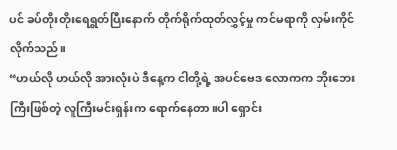ပင် ခပ်တိုးတိုးရေရွတ်ပြီးနောက် တိုက်ရိုက်ထုတ်လွှင့်မှု ကင်မရာကို လှမ်းကိုင်လိုက်သည်။
“ဟယ်လို ဟယ်လို အားလုံးပဲ ဒီနေ့က ငါတို့ရဲ့ အပင်ဗေဒ လောကက ဘိုးဘေးကြီးဖြစ်တဲ့ လူကြီးမင်းရှန်းက ရောက်နေတာ။ပါ ရှောင်း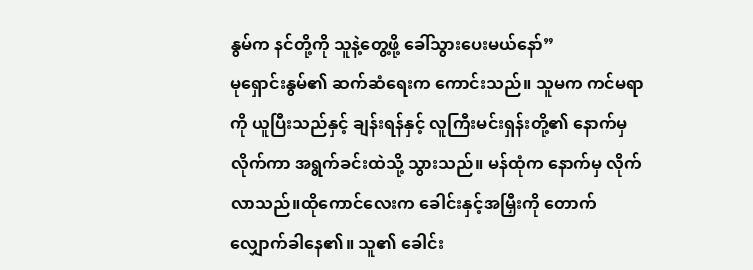နွမ်က နင်တို့ကို သူနဲ့တွေ့ဖို့ ခေါ်သွားပေးမယ်နော်”
မုရှောင်းနွမ်၏ ဆက်ဆံရေးက ကောင်းသည်။ သူမက ကင်မရာကို ယူပြီးသည်နှင့် ချန်းရန်နှင့် လူကြီးမင်းရှန်းတို့၏ နောက်မှ လိုက်ကာ အရွက်ခင်းထဲသို့ သွားသည်။ မန်ထုံက နောက်မှ လိုက်လာသည်။ထိုကောင်လေးက ခေါင်းနှင့်အမြှီးကို တောက်လျှောက်ခါနေ၏။ သူ၏ ခေါင်း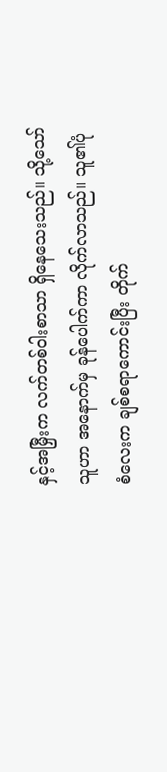နှင့်အမြှီးက လက်တစ်ဝါးစာသာ ရှိနေသေးသည်။ သို့သော် သူဟာ အနောက်မှ ခုန်ပေါက်ကာ လိုက်လာသည်။ သူ၏ပုံစံလေးက ချစ်စရာကောင်းပြီး တိုက်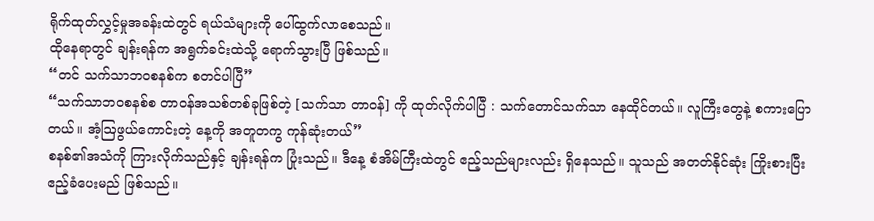ရိုက်ထုတ်လွှင့်မှုအခန်းထဲတွင် ရယ်သံများကို ပေါ်ထွက်လာစေသည်။
ထိုနေရာတွင် ချန်းရန်က အရွက်ခင်းထဲသို့ ရောက်သွားပြီ ဖြစ်သည်။
“တင် သက်သာဘဝစနစ်က စတင်ပါပြီ”
“သက်သာဘဝစနစ်စ တာဝန်အသစ်တစ်ခုဖြစ်တဲ့ [သက်သာ တာဝန်] ကို ထုတ်လိုက်ပါပြီ : သက်တောင်သက်သာ နေထိုင်တယ်။ လူကြီးတွေနဲ့ စကားပြောတယ်။ အံ့ဩဖွယ်ကောင်းတဲ့ နေ့ကို အတူတကွ ကုန်ဆုံးတယ်”
စနစ်၏အသံကို ကြားလိုက်သည်နှင့် ချန်းရန်က ပြုံးသည်။ ဒီနေ့ စံအိမ်ကြီးထဲတွင် ဧည့်သည်များလည်း ရှိနေသည်။ သူသည် အတတ်နိုင်ဆုံး ကြိုးစားပြီး ဧည့်ခံပေးမည် ဖြစ်သည်။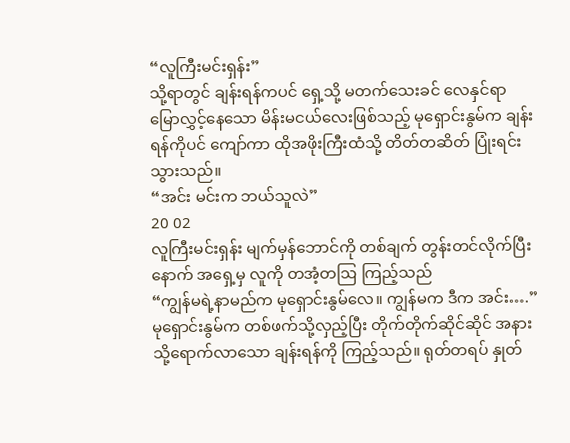“လူကြီးမင်းရှန်း”
သို့ရာတွင် ချန်းရန်ကပင် ရှေ့သို့ မတက်သေးခင် လေနှင်ရာ မြောလွှင့်နေသော မိန်းမငယ်လေးဖြစ်သည့် မုရှောင်းနွမ်က ချန်းရန်ကိုပင် ကျော်ကာ ထိုအဖိုးကြီးထံသို့ တိတ်တဆိတ် ပြုံးရင်းသွားသည်။
“အင်း မင်းက ဘယ်သူလဲ”
20 02
လူကြီးမင်းရှန်း မျက်မှန်ဘောင်ကို တစ်ချက် တွန်းတင်လိုက်ပြီးနောက် အရှေ့မှ လူကို တအံ့တဩ ကြည့်သည်
“ကျွန်မရဲ့နာမည်က မုရှောင်းနွမ်လေ။ ကျွန်မက ဒီက အင်း….”
မုရှောင်းနွမ်က တစ်ဖက်သို့လှည့်ပြီး တိုက်တိုက်ဆိုင်ဆိုင် အနားသို့ရောက်လာသော ချန်းရန်ကို ကြည့်သည်။ ရုတ်တရပ် နှုတ်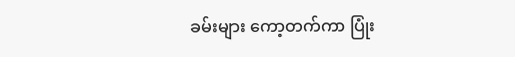ခမ်းများ ကော့တက်ကာ ပြုံး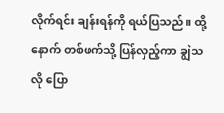လိုက်ရင်း ချန်းရန်ကို ရယ်ပြသည်။ ထို့နောက် တစ်ဖက်သို့ ပြန်လှည့်ကာ ချွဲသလို ပြော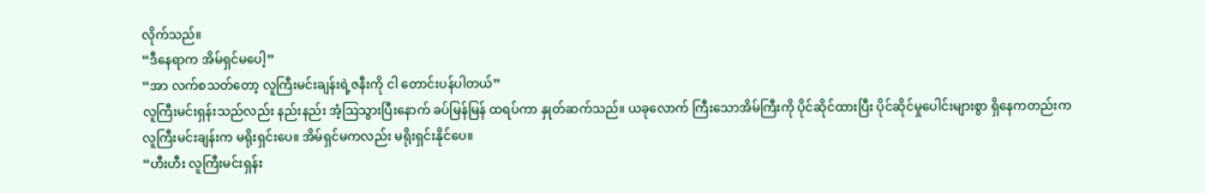လိုက်သည်။
“ဒီနေရာက အိမ်ရှင်မပေါ့”
“အာ လက်စသတ်တော့ လူကြီးမင်းချန်းရဲ့ဇနီးကို ငါ တောင်းပန်ပါတယ်”
လူကြီးမင်းရှန်းသည်လည်း နည်းနည်း အံ့ဩသွားပြီးနောက် ခပ်မြန်မြန် ထရပ်ကာ နှုတ်ဆက်သည်။ ယခုလောက် ကြီးသောအိမ်ကြီးကို ပိုင်ဆိုင်ထားပြီး ပိုင်ဆိုင်မှုပေါင်းများစွာ ရှိနေကတည်းက လူကြီးမင်းချန်းက မရိုးရှင်းပေ။ အိမ်ရှင်မကလည်း မရိုးရှင်းနိုင်ပေ။
“ဟီးဟီး လူကြီးမင်းရှန်း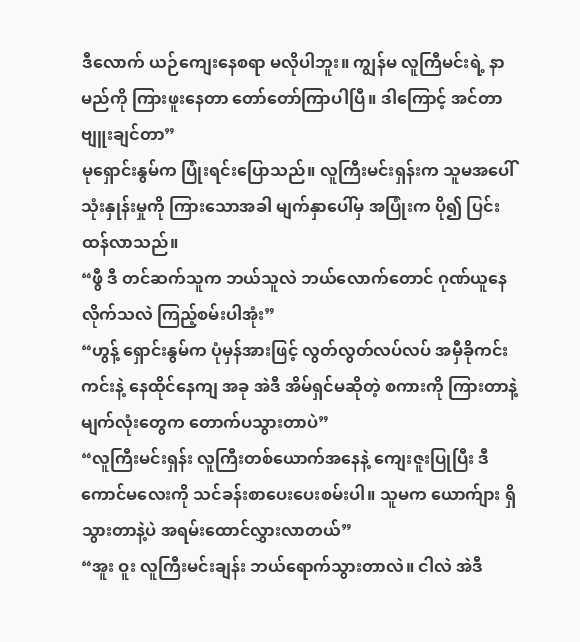ဒီလောက် ယဉ်ကျေးနေစရာ မလိုပါဘူး။ ကျွန်မ လူကြီမင်းရဲ့ နာမည်ကို ကြားဖူးနေတာ တော်တော်ကြာပါပြီ။ ဒါကြောင့် အင်တာဗျူးချင်တာ”
မုရှောင်းနွမ်က ပြုံးရင်းပြောသည်။ လူကြီးမင်းရှန်းက သူမအပေါ် သုံးနှုန်းမှုကို ကြားသောအခါ မျက်နှာပေါ်မှ အပြုံးက ပို၍ ပြင်းထန်လာသည်။
“ဖွီ ဒီ တင်ဆက်သူက ဘယ်သူလဲ ဘယ်လောက်တောင် ဂုဏ်ယူနေလိုက်သလဲ ကြည့်စမ်းပါအုံး”
“ဟွန့် ရှောင်းနွမ်က ပုံမှန်အားဖြင့် လွတ်လွတ်လပ်လပ် အမှီခိုကင်းကင်းနဲ့ နေထိုင်နေကျ အခု အဲဒီ အိမ်ရှင်မဆိုတဲ့ စကားကို ကြားတာနဲ့ မျက်လုံးတွေက တောက်ပသွားတာပဲ”
“လူကြီးမင်းရှန်း လူကြီးတစ်ယောက်အနေနဲ့ ကျေးဇူးပြုပြီး ဒီကောင်မလေးကို သင်ခန်းစာပေးပေးစမ်းပါ။ သူမက ယောက်ျား ရှိသွားတာနဲ့ပဲ အရမ်းထောင်လွှားလာတယ်”
“အူး ဝူး လူကြီးမင်းချန်း ဘယ်ရောက်သွားတာလဲ။ ငါလဲ အဲဒီ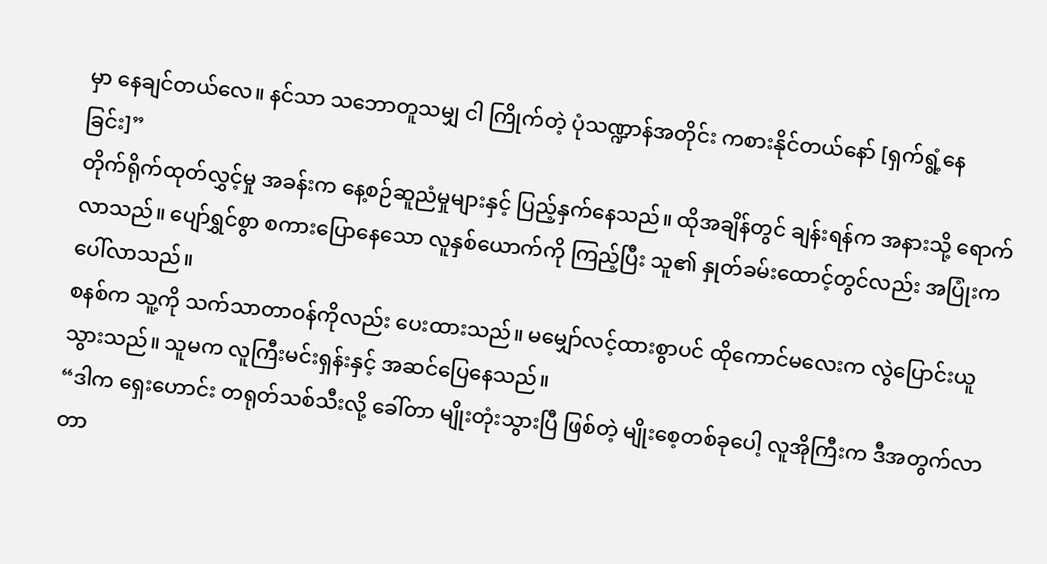မှာ နေချင်တယ်လေ။ နင်သာ သဘောတူသမျှ ငါ ကြိုက်တဲ့ ပုံသဏ္ဍာန်အတိုင်း ကစားနိုင်တယ်နော် [ရှက်ရွံ့နေခြင်း]”
တိုက်ရိုက်ထုတ်လွှင့်မှု အခန်းက နေ့စဉ်ဆူညံမှုများနှင့် ပြည့်နှက်နေသည်။ ထိုအချိန်တွင် ချန်းရန်က အနားသို့ ရောက်လာသည်။ ပျော်ရွှင်စွာ စကားပြောနေသော လူနှစ်ယောက်ကို ကြည့်ပြီး သူ၏ နှုတ်ခမ်းထောင့်တွင်လည်း အပြုံးက ပေါ်လာသည်။
စနစ်က သူ့ကို သက်သာတာဝန်ကိုလည်း ပေးထားသည်။ မမျှော်လင့်ထားစွာပင် ထိုကောင်မလေးက လွဲပြောင်းယူသွားသည်။ သူမက လူကြီးမင်းရှန်းနှင့် အဆင်ပြေနေသည်။
“ဒါက ရှေးဟောင်း တရုတ်သစ်သီးလို့ ခေါ်တာ မျိုးတုံးသွားပြီ ဖြစ်တဲ့ မျိုးစေ့တစ်ခုပေါ့ လူအိုကြီးက ဒီအတွက်လာတာ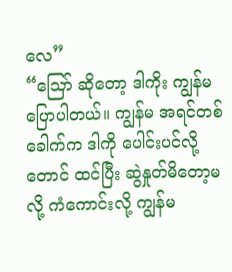လေ”
“ဪ ဆိုတော့ ဒါကိုး ကျွန်မ ပြောပါတယ်။ ကျွန်မ အရင်တစ်ခေါက်က ဒါကို ပေါင်းပင်လို့တောင် ထင်ပြီး ဆွဲနှုတ်မိတော့မလို့ ကံကောင်းလို့ ကျွန်မ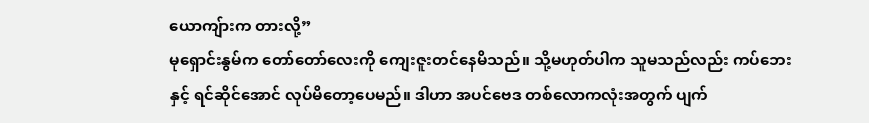ယောကျ်ားက တားလို့”
မုရှောင်းနွမ်က တော်တော်လေးကို ကျေးဇူးတင်နေမိသည်။ သို့မဟုတ်ပါက သူမသည်လည်း ကပ်ဘေးနှင့် ရင်ဆိုင်အောင် လုပ်မိတော့ပေမည်။ ဒါဟာ အပင်ဗေဒ တစ်လောကလုံးအတွက် ပျက်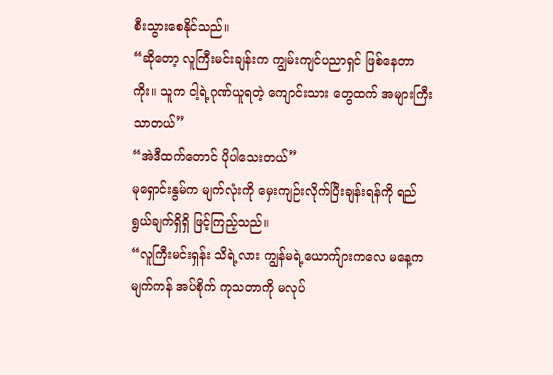စီးသွားစေနိုင်သည်။
“ဆိုတော့ လူကြီးမင်းချန်းက ကျွမ်းကျင်ပညာရှင် ဖြစ်နေတာကိုး။ သူက ငါ့ရဲ့ဂုဏ်ယူရတဲ့ ကျောင်းသား တွေထက် အများကြီး သာတယ်”
“အဲဒီထက်တောင် ပိုပါသေးတယ်”
မုရှောင်းနွမ်က မျက်လုံးကို မှေးကျဉ်းလိုက်ပြီးချန်းရန်ကို ရည်ရွယ်ချက်ရှိရှိ ဖြင့်ကြည့်သည်။
“လူကြီးမင်းရှန်း သိရဲ့လား ကျွန်မရဲ့ယောက်ျားကလေ မနေ့က မျက်ကန် အပ်စိုက် ကုသတာကို မလုပ်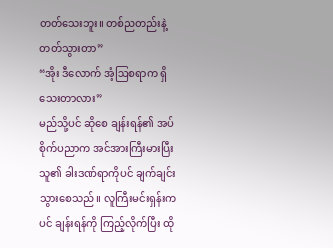တတ်သေးဘူး။ တစ်ညတည်းနဲ့ တတ်သွားတာ”
“အိုး ဒီလောက် အံ့ဩစရာက ရှိသေးတာလား”
မည်သို့ပင် ဆိုစေ ချန်းရန်၏ အပ်စိုက်ပညာက အင်အားကြီးမားပြီး သူ၏ ခါးဒဏ်ရာကိုပင် ချက်ချင်းသွားစေသည်။ လူကြီးမင်းရှန်းကပင် ချန်းရန်ကို ကြည့်လိုက်ပြီး ထို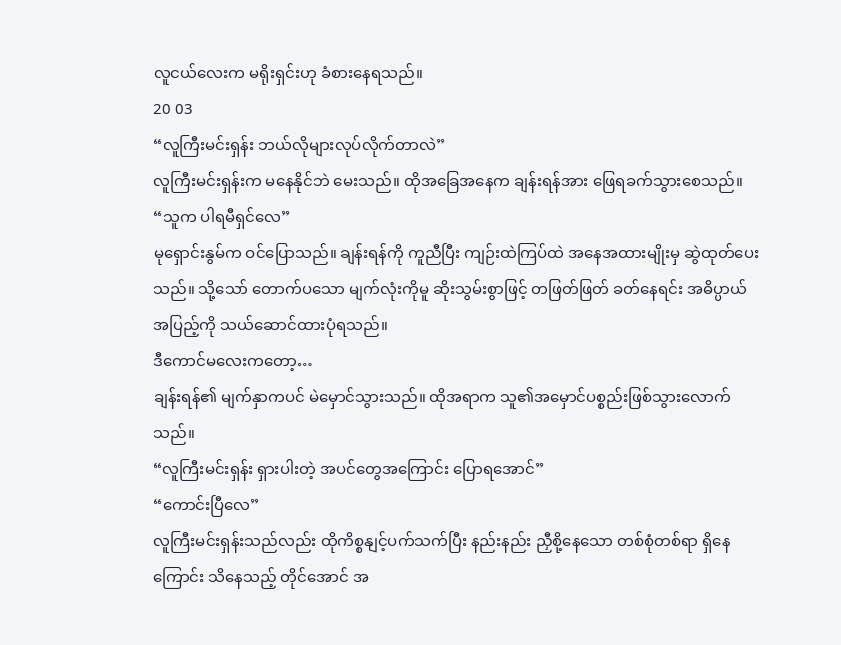လူငယ်လေးက မရိုးရှင်းဟု ခံစားနေရသည်။
20 03
“လူကြီးမင်းရှန်း ဘယ်လိုများလုပ်လိုက်တာလဲ”
လူကြီးမင်းရှန်းက မနေနိုင်ဘဲ မေးသည်။ ထိုအခြေအနေက ချန်းရန်အား ဖြေရခက်သွားစေသည်။
“သူက ပါရမီရှင်လေ”
မုရှောင်းနွမ်က ဝင်ပြောသည်။ ချန်းရန်ကို ကူညီပြီး ကျဉ်းထဲကြပ်ထဲ အနေအထားမျိုးမှ ဆွဲထုတ်ပေးသည်။ သို့သော် တောက်ပသော မျက်လုံးကိုမူ ဆိုးသွမ်းစွာဖြင့် တဖြတ်ဖြတ် ခတ်နေရင်း အဓိပ္ပာယ်အပြည့်ကို သယ်ဆောင်ထားပုံရသည်။
ဒီကောင်မလေးကတော့…
ချန်းရန်၏ မျက်နှာကပင် မဲမှောင်သွားသည်။ ထိုအရာက သူ၏အမှောင်ပစ္စည်းဖြစ်သွားလောက်သည်။
“လူကြီးမင်းရှန်း ရှားပါးတဲ့ အပင်တွေအကြောင်း ပြောရအောင်”
“ကောင်းပြီလေ”
လူကြီးမင်းရှန်းသည်လည်း ထိုကိစ္စနျင့်ပက်သက်ပြီး နည်းနည်း ညှီစို့နေသော တစ်စုံတစ်ရာ ရှိနေကြောင်း သိနေသည့် တိုင်အောင် အ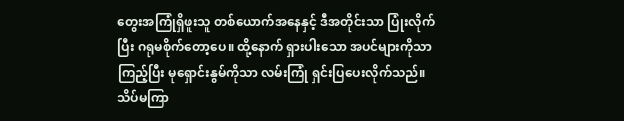တွေးအကြုံရှိဖူးသူ တစ်ယောက်အနေနှင့် ဒီအတိုင်းသာ ပြုံးလိုက်ပြီး ဂရုမစိုက်တော့ပေ။ ထို့နောက် ရှားပါးသော အပင်များကိုသာ ကြည့်ပြီး မုရှောင်းနွမ်ကိုသာ လမ်းကြုံ ရှင်းပြပေးလိုက်သည်။
သိပ်မကြာ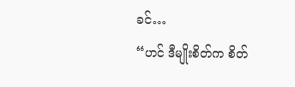ခင်…
“ဟင် ဒီမျိုးစိတ်က စိတ်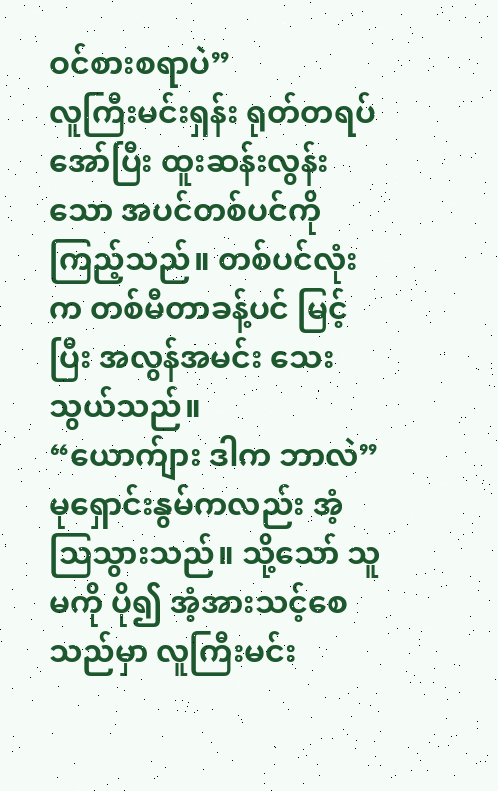ဝင်စားစရာပဲ”
လူကြီးမင်းရှန်း ရုတ်တရပ် အော်ပြီး ထူးဆန်းလွန်းသော အပင်တစ်ပင်ကို ကြည့်သည်။ တစ်ပင်လုံးက တစ်မီတာခန့်ပင် မြင့်ပြီး အလွန်အမင်း သေးသွယ်သည်။
“ယောက်ျား ဒါက ဘာလဲ”
မုရှောင်းနွမ်ကလည်း အံ့ဩသွားသည်။ သို့သော် သူမကို ပို၍ အံ့အားသင့်စေသည်မှာ လူကြီးမင်း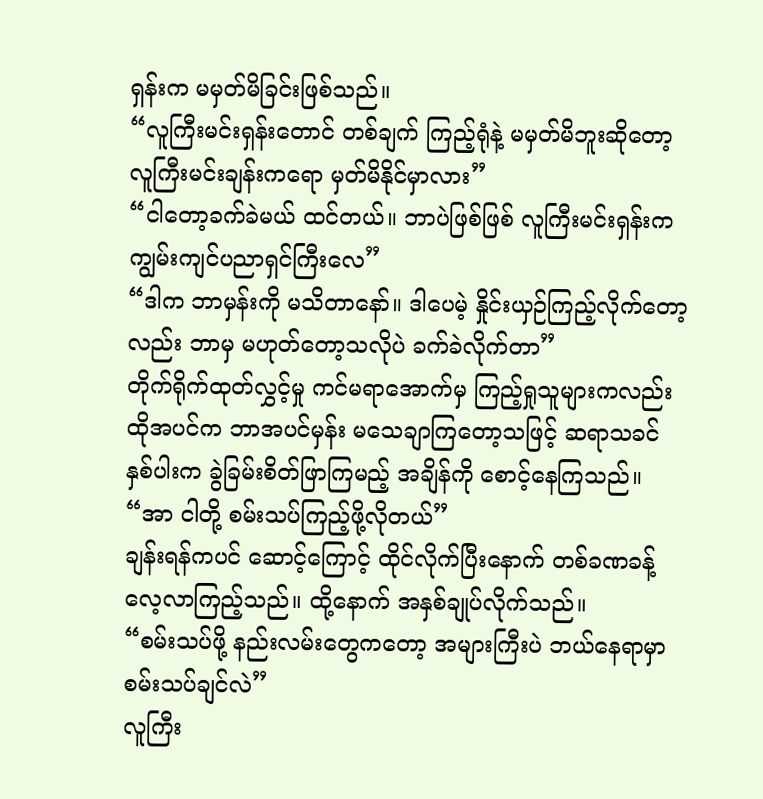ရှန်းက မမှတ်မိခြင်းဖြစ်သည်။
“လူကြီးမင်းရှန်းတောင် တစ်ချက် ကြည့်ရုံနဲ့ မမှတ်မိဘူးဆိုတော့ လူကြီးမင်းချန်းကရော မှတ်မိနိုင်မှာလား”
“ငါတော့ခက်ခဲမယ် ထင်တယ်။ ဘာပဲဖြစ်ဖြစ် လူကြီးမင်းရှန်းက ကျွမ်းကျင်ပညာရှင်ကြီးလေ”
“ဒါက ဘာမှန်းကို မသိတာနော်။ ဒါပေမဲ့ နှိုင်းယှဉ်ကြည့်လိုက်တော့လည်း ဘာမှ မဟုတ်တော့သလိုပဲ ခက်ခဲလိုက်တာ”
တိုက်ရိုက်ထုတ်လွှင့်မှု ကင်မရာအောက်မှ ကြည့်ရှုသူများကလည်း ထိုအပင်က ဘာအပင်မှန်း မသေချာကြတော့သဖြင့် ဆရာသခင် နှစ်ပါးက ခွဲခြမ်းစိတ်ဖြာကြမည့် အချိန်ကို စောင့်နေကြသည်။
“အာ ငါတို့ စမ်းသပ်ကြည့်ဖို့လိုတယ်”
ချန်းရန်ကပင် ဆောင့်ကြောင့် ထိုင်လိုက်ပြီးနောက် တစ်ခဏခန့် လေ့လာကြည့်သည်။ ထို့နောက် အနှစ်ချုပ်လိုက်သည်။
“စမ်းသပ်ဖို့ နည်းလမ်းတွေကတော့ အများကြီးပဲ ဘယ်နေရာမှာ စမ်းသပ်ချင်လဲ”
လူကြီး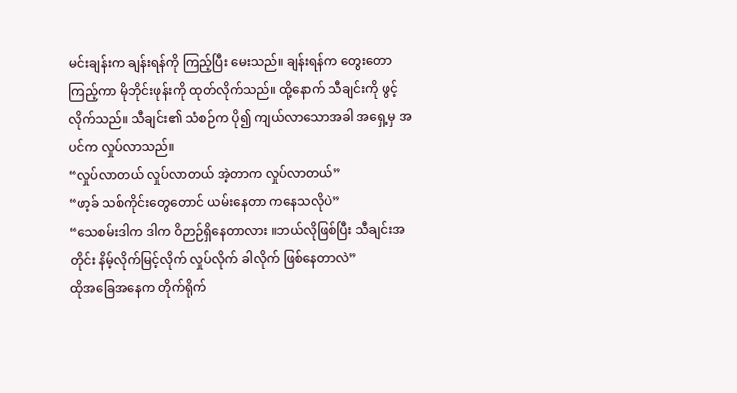မင်းချန်းက ချန်းရန်ကို ကြည့်ပြီး မေးသည်။ ချန်းရန်က တွေးတောကြည့်ကာ မိုဘိုင်းဖုန်းကို ထုတ်လိုက်သည်။ ထို့နောက် သီချင်းကို ဖွင့်လိုက်သည်။ သီချင်း၏ သံစဉ်က ပို၍ ကျယ်လာသောအခါ အရှေ့မှ အပင်က လှုပ်လာသည်။
“လှုပ်လာတယ် လှုပ်လာတယ် အဲ့တာက လှုပ်လာတယ်”
“ဖာ့ခ် သစ်ကိုင်းတွေတောင် ယမ်းနေတာ ကနေသလိုပဲ”
“သေစမ်းဒါက ဒါက ဝိဉာဉ်ရှိနေတာလား ။ဘယ်လိုဖြစ်ပြီး သီချင်းအတိုင်း နိမ့်လိုက်မြင့်လိုက် လှုပ်လိုက် ခါလိုက် ဖြစ်နေတာလဲ”
ထိုအခြေအနေက တိုက်ရိုက်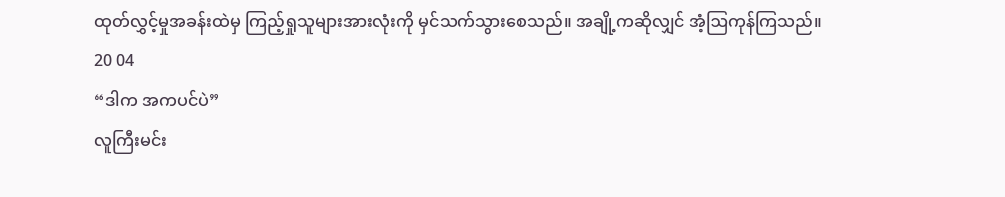ထုတ်လွှင့်မှုအခန်းထဲမှ ကြည့်ရှုသူများအားလုံးကို မှင်သက်သွားစေသည်။ အချို့ကဆိုလျှင် အံ့ဩကုန်ကြသည်။
20 04
“ဒါက အကပင်ပဲ”
လူကြီးမင်း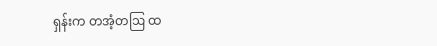ရှန်းက တအံ့တဩ ထ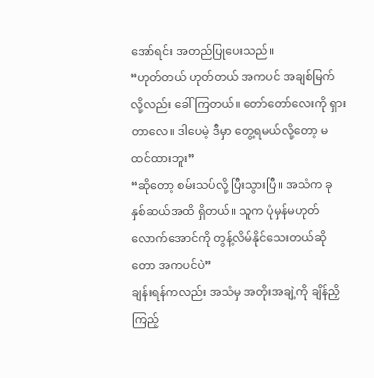အော်ရင်း အတည်ပြုပေးသည်။
“ဟုတ်တယ် ဟုတ်တယ် အကပင် အချစ်မြက်လို့လည်း ခေါ်ကြတယ်။ တော်တော်လေးကို ရှားတာလေ။ ဒါပေမဲ့ ဒီမှာ တွေ့ရမယ်လို့တော့ မထင်ထားဘူး”
“ဆိုတော့ စမ်းသပ်လို့ ပြီးသွားပြီ။ အသံက ခုနှစ်ဆယ်အထိ ရှိတယ်။ သူက ပုံမှန်မဟုတ်လောက်အောင်ကို တွန့်လိမ်နိုင်သေးတယ်ဆိုတော အကပင်ပဲ”
ချန်းရန်ကလည်း အသံမှ အတိုးအချဲ့ကို ချိန်ညှိကြည့်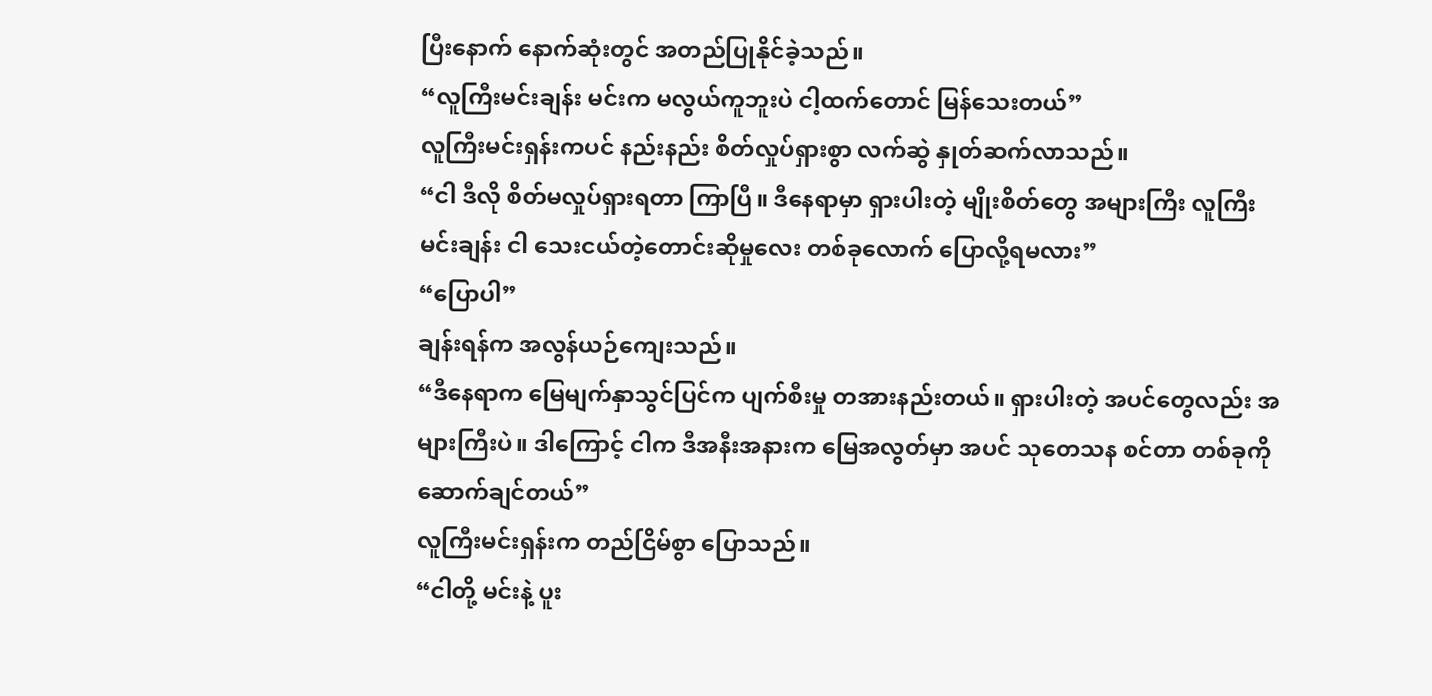ပြီးနောက် နောက်ဆုံးတွင် အတည်ပြုနိုင်ခဲ့သည်။
“လူကြီးမင်းချန်း မင်းက မလွယ်ကူဘူးပဲ ငါ့ထက်တောင် မြန်သေးတယ်”
လူကြီးမင်းရှန်းကပင် နည်းနည်း စိတ်လှုပ်ရှားစွာ လက်ဆွဲ နှုတ်ဆက်လာသည်။
“ငါ ဒီလို စိတ်မလှုပ်ရှားရတာ ကြာပြီ။ ဒီနေရာမှာ ရှားပါးတဲ့ မျိုးစိတ်တွေ အများကြီး လူကြီးမင်းချန်း ငါ သေးငယ်တဲ့တောင်းဆိုမှုလေး တစ်ခုလောက် ပြောလို့ရမလား”
“ပြောပါ”
ချန်းရန်က အလွန်ယဉ်ကျေးသည်။
“ဒီနေရာက မြေမျက်နှာသွင်ပြင်က ပျက်စီးမှု တအားနည်းတယ်။ ရှားပါးတဲ့ အပင်တွေလည်း အများကြီးပဲ။ ဒါကြောင့် ငါက ဒီအနီးအနားက မြေအလွတ်မှာ အပင် သုတေသန စင်တာ တစ်ခုကို ဆောက်ချင်တယ်”
လူကြီးမင်းရှန်းက တည်ငြိမ်စွာ ပြောသည်။
“ငါတို့ မင်းနဲ့ ပူး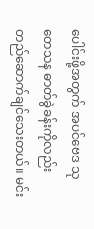ပေါင်းဖို့အတွက် အပင်ဗေဒ သုတေသန ဓာတ်ခွဲခန်းကိုလည်း တည်ဆောက်ချင်သေးတယ်။ မင်း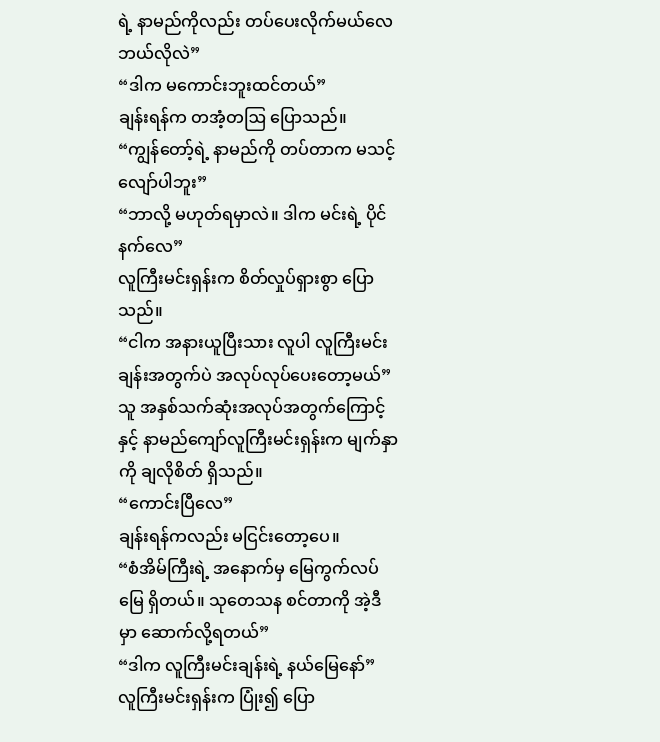ရဲ့ နာမည်ကိုလည်း တပ်ပေးလိုက်မယ်လေ ဘယ်လိုလဲ”
“ဒါက မကောင်းဘူးထင်တယ်”
ချန်းရန်က တအံ့တဩ ပြောသည်။
“ကျွန်တော့်ရဲ့ နာမည်ကို တပ်တာက မသင့်လျော်ပါဘူး”
“ဘာလို့ မဟုတ်ရမှာလဲ။ ဒါက မင်းရဲ့ ပိုင်နက်လေ”
လူကြီးမင်းရှန်းက စိတ်လှုပ်ရှားစွာ ပြောသည်။
“ငါက အနားယူပြီးသား လူပါ လူကြီးမင်းချန်းအတွက်ပဲ အလုပ်လုပ်ပေးတော့မယ်”
သူ အနှစ်သက်ဆုံးအလုပ်အတွက်ကြောင့်နှင့် နာမည်ကျော်လူကြီးမင်းရှန်းက မျက်နှာကို ချလိုစိတ် ရှိသည်။
“ကောင်းပြီလေ”
ချန်းရန်ကလည်း မငြင်းတော့ပေ။
“စံအိမ်ကြီးရဲ့ အနောက်မှ မြေကွက်လပ်မြေ ရှိတယ်။ သုတေသန စင်တာကို အဲ့ဒီမှာ ဆောက်လို့ရတယ်”
“ဒါက လူကြီးမင်းချန်းရဲ့ နယ်မြေနော်”
လူကြီးမင်းရှန်းက ပြုံး၍ ပြော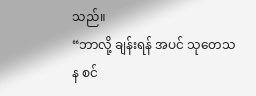သည်။
“ဘာလို့ ချန်းရန် အပင် သုတေသန စင်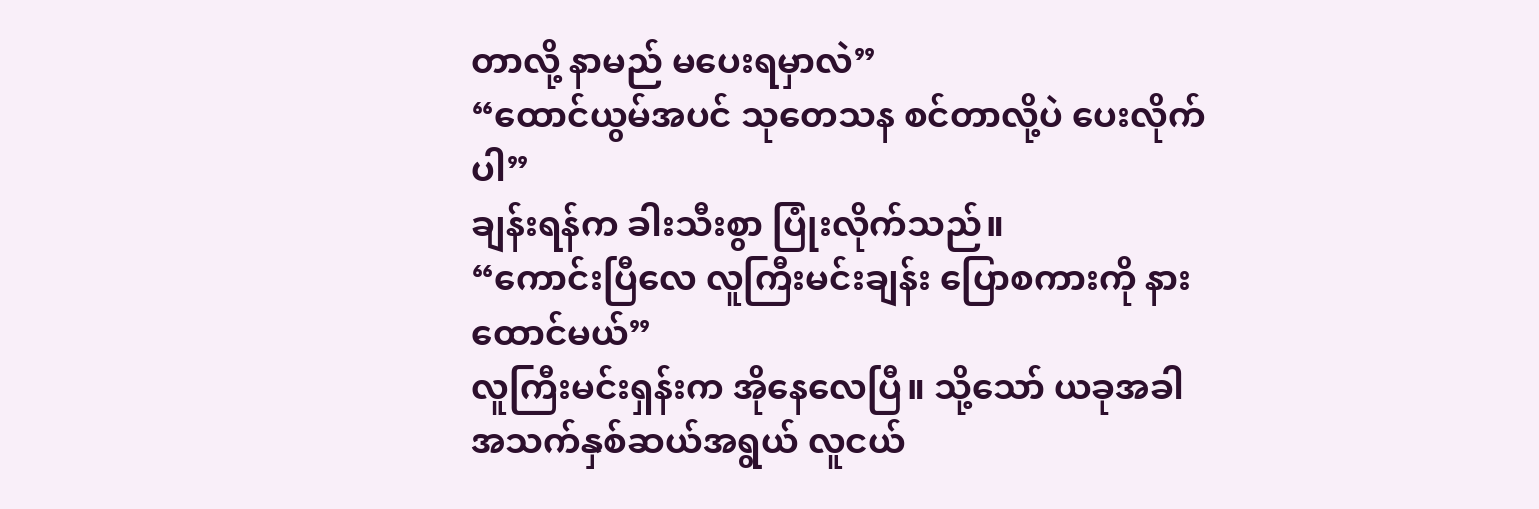တာလို့ နာမည် မပေးရမှာလဲ”
“ထောင်ယွမ်အပင် သုတေသန စင်တာလို့ပဲ ပေးလိုက်ပါ”
ချန်းရန်က ခါးသီးစွာ ပြုံးလိုက်သည်။
“ကောင်းပြီလေ လူကြီးမင်းချန်း ပြောစကားကို နားထောင်မယ်”
လူကြီးမင်းရှန်းက အိုနေလေပြီ။ သို့သော် ယခုအခါ အသက်နှစ်ဆယ်အရွယ် လူငယ်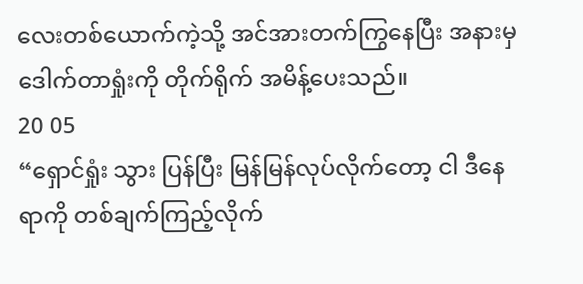လေးတစ်ယောက်ကဲ့သို့ အင်အားတက်ကြွနေပြီး အနားမှ ဒေါက်တာရှုံးကို တိုက်ရိုက် အမိန့်ပေးသည်။
20 05
“ရှောင်ရှုံး သွား ပြန်ပြီး မြန်မြန်လုပ်လိုက်တော့ ငါ ဒီနေရာကို တစ်ချက်ကြည့်လိုက်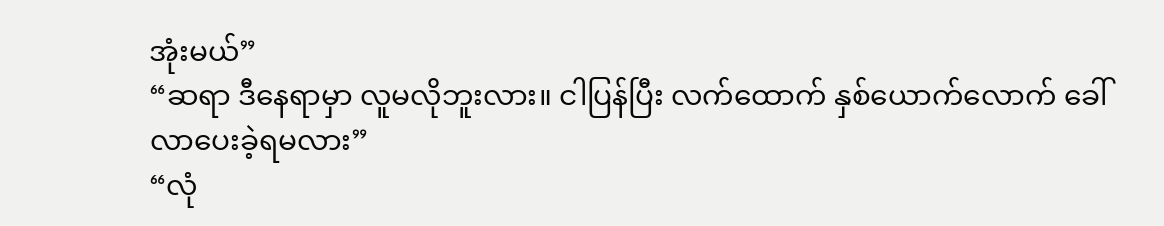အုံးမယ်”
“ဆရာ ဒီနေရာမှာ လူမလိုဘူးလား။ ငါပြန်ပြီး လက်ထောက် နှစ်ယောက်လောက် ခေါ်လာပေးခဲ့ရမလား”
“လုံ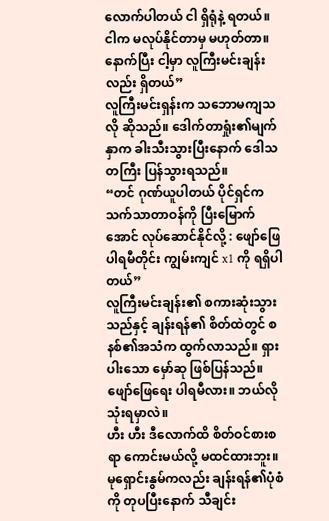လောက်ပါတယ် ငါ ရှိရုံနဲ့ ရတယ်။ ငါက မလုပ်နိုင်တာမှ မဟုတ်တာ။ နောက်ပြီး ငါ့မှာ လူကြီးမင်းချန်းလည်း ရှိတယ်”
လူကြီးမင်းရှန်းက သဘောမကျသလို ဆိုသည်။ ဒေါက်တာရှုံး၏မျက်နှာက ခါးသီးသွားပြီးနောက် ဒေါသတကြီး ပြန်သွားရသည်။
“တင် ဂုဏ်ယူပါတယ် ပိုင်ရှင်က သက်သာတာဝန်ကို ပြီးမြောက်အောင် လုပ်ဆောင်နိုင်လို့ : ဖျော်ဖြေပါရမီတိုင်း ကျွမ်းကျင် x1 ကို ရရှိပါတယ်”
လူကြီးမင်းချန်း၏ စကားဆုံးသွားသည်နှင့် ချန်းရန်၏ စိတ်ထဲတွင် စနစ်၏အသံက ထွက်လာသည်။ ရှားပါးသော မှော်ဆု ဖြစ်ပြန်သည်။
ဖျော်ဖြေရေး ပါရမီလား။ ဘယ်လို သုံးရမှာလဲ။
ဟီး ဟီး ဒီလောက်ထိ စိတ်ဝင်စားစရာ ကောင်းမယ်လို့ မထင်ထားဘူး။
မုရှောင်းနွမ်ကလည်း ချန်းရန်၏ပုံစံကို တုပပြီးနောက် သီချင်း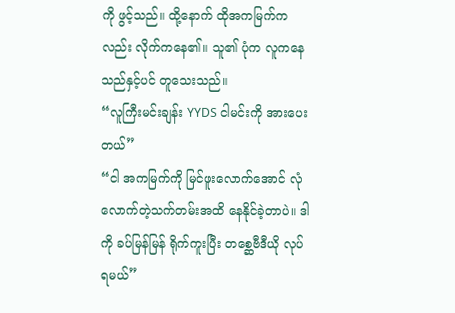ကို ဖွင့်သည်။ ထို့နောက် ထိုအကမြက်ကလည်း လိုက်ကနေ၏။ သူ၏ ပုံက လူကနေသည်နှင့်ပင် တူသေးသည်။
“လူကြီးမင်းချန်း YYDS ငါမင်းကို အားပေးတယ်”
“ငါ အကမြက်ကို မြင်ဖူးလောက်အောင် လုံလောက်တဲ့သက်တမ်းအထိ နေနိုင်ခဲ့တာပဲ။ ဒါကို ခပ်မြန်မြန် ရိုက်ကူးပြီး တစ္ဆေဗီဒီယို လုပ်ရမယ်”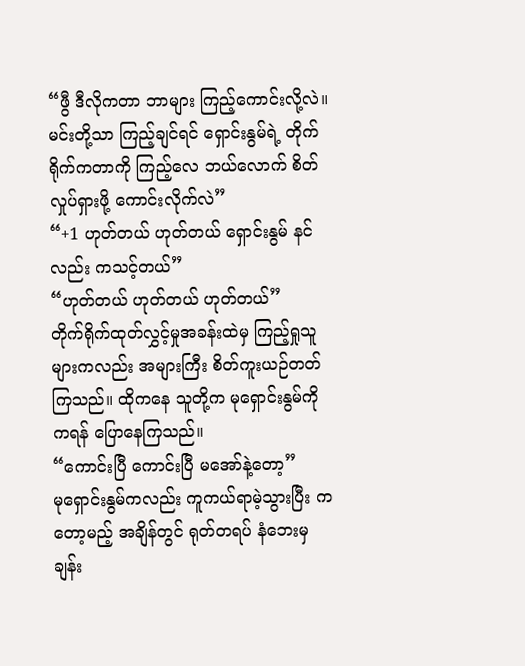“ဖွီ ဒီလိုကတာ ဘာများ ကြည့်ကောင်းလို့လဲ။ မင်းတို့သာ ကြည့်ချင်ရင် ရှောင်းနွမ်ရဲ့ တိုက်ရိုက်ကတာကို ကြည့်လေ ဘယ်လောက် စိတ်လှုပ်ရှားဖို့ ကောင်းလိုက်လဲ”
“+1 ဟုတ်တယ် ဟုတ်တယ် ရှောင်းနွမ် နင်လည်း ကသင့်တယ်”
“ဟုတ်တယ် ဟုတ်တယ် ဟုတ်တယ်”
တိုက်ရိုက်ထုတ်လွှင့်မှုအခန်းထဲမှ ကြည့်ရှုသူများကလည်း အများကြီး စိတ်ကူးယဉ်တတ်ကြသည်။ ထိုကနေ သူတို့က မုရှောင်းနွမ်ကို ကရန် ပြောနေကြသည်။
“ကောင်းပြီ ကောင်းပြီ မအော်နဲ့တော့”
မုရှောင်းနွမ်ကလည်း ကူကယ်ရာမဲ့သွားပြီး ကတော့မည့် အချိန်တွင် ရုတ်တရပ် နံဘေးမှ ချန်း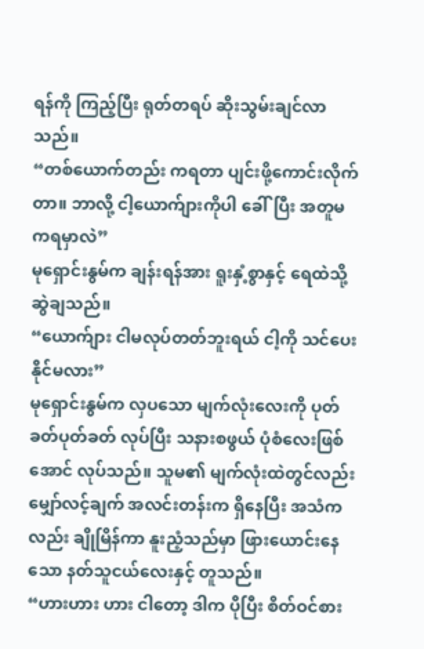ရန်ကို ကြည့်ပြီး ရုတ်တရပ် ဆိုးသွမ်းချင်လာသည်။
“တစ်ယောက်တည်း ကရတာ ပျင်းဖို့ကောင်းလိုက်တာ။ ဘာလို့ ငါ့ယောက်ျားကိုပါ ခေါ်ပြီး အတူမကရမှာလဲ”
မုရှောင်းနွမ်က ချန်းရန်အား ရူးနှံ့စွာနှင့် ရေထဲသို့ ဆွဲချသည်။
“ယောက်ျား ငါမလုပ်တတ်ဘူးရယ် ငါ့ကို သင်ပေးနိုင်မလား”
မုရှောင်းနွမ်က လှပသော မျက်လုံးလေးကို ပုတ်ခတ်ပုတ်ခတ် လုပ်ပြီး သနားစဖွယ် ပုံစံလေးဖြစ်အောင် လုပ်သည်။ သူမ၏ မျက်လုံးထဲတွင်လည်း မျှော်လင့်ချက် အလင်းတန်းက ရှိနေပြီး အသံကလည်း ချိုမြိန်ကာ နူးညံ့သည်မှာ ဖြားယောင်းနေသော နတ်သူငယ်လေးနှင့် တူသည်။
“ဟားဟား ဟား ငါတော့ ဒါက ပိုပြီး စိတ်ဝင်စား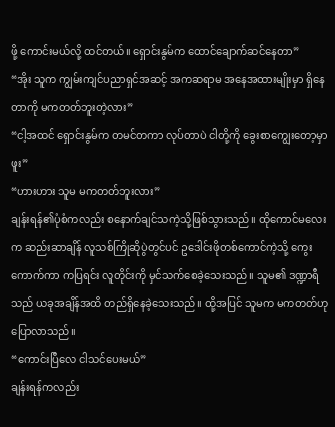ဖို့ ကောင်းမယ်လို့ ထင်တယ်။ ရှောင်းနွမ်က ထောင်ချောက်ဆင်နေတာ”
“အိုး သူက ကျွမ်းကျင်ပညာရှင်အဆင့် အကဆရာမ အနေအထားမျိုးမှာ ရှိနေတာကို မကတတ်ဘူးတဲ့လား”
“ငါ့အထင် ရှောင်းနွမ်က တမင်တကာ လုပ်တာပဲ ငါတို့ကို ခွေးစာကျွေးတော့မှာ ဖူး”
“ဟားဟား သူမ မကတတ်ဘူးလား”
ချန်းရန်၏ပုံစံကလည်း စနောက်ချင်သကဲ့သို့ဖြစ်သွားသည်။ ထိုကောင်မလေးက ဆည်းဆာချိန် လူသစ်ကြိုဆိုပွဲတွင်ပင် ဥဒေါင်းဖိုတစ်ကောင်ကဲ့သို့ ကွေးကောက်ကာ ကပြရင်း လူတိုင်းကို မှင်သက်စေခဲ့သေးသည်။ သူမ၏ ဒဏ္ဍာရီသည် ယခုအချိန်အထိ တည်ရှိနေခဲ့သေးသည်။ ထို့အပြင် သူမက မကတတ်ဟု ပြောလာသည်။
“ကောင်းပြီလေ ငါသင်ပေးမယ်”
ချန်းရန်ကလည်း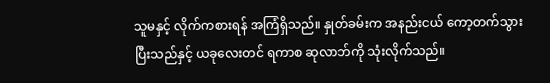သူမနှင့် လိုက်ကစားရန် အကြံရှိသည်။ နှုတ်ခမ်းက အနည်းငယ် ကော့တက်သွားပြီးသည်နှင့် ယခုလေးတင် ရကာစ ဆုလာဘ်ကို သုံးလိုက်သည်။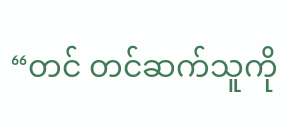“တင် တင်ဆက်သူကို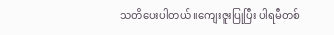သတိပေးပါတယ် ။ကျေးဇူးပြုပြီး ပါရမီတစ်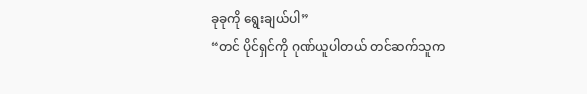ခုခုကို ရွေးချယ်ပါ”
“တင် ပိုင်ရှင်ကို ဂုဏ်ယူပါတယ် တင်ဆက်သူက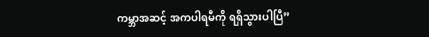ကမ္ဘာအဆင့် အကပါရမီကို ရရှိသွားပါပြီ”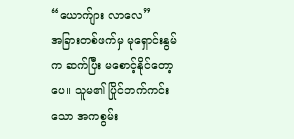“ယောက်ျား လာလေ”
အခြားတစ်ဖက်မှ မုရှောင်းနွမ်က ဆက်ပြီး မစောင့်နိုင်တော့ပေ။ သူမ၏ ပြိုင်ဘက်ကင်းသော အကစွမ်း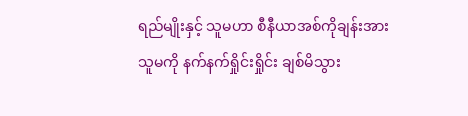ရည်မျိုးနှင့် သူမဟာ စီနီယာအစ်ကိုချန်းအား သူမကို နက်နက်ရှိုင်းရှိုင်း ချစ်မိသွား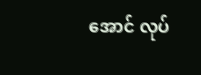အောင် လုပ်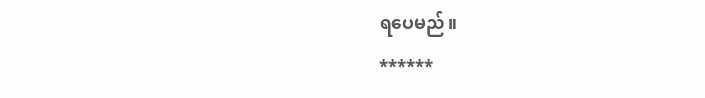ရပေမည်။
******